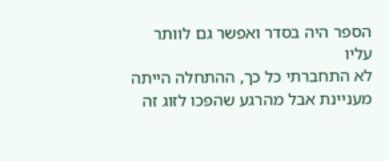הספר היה בסדר ואפשר גם לוותר עליו
לא התחברתי כל כך, ההתחלה הייתה מעניינת אבל מהרגע שהפכו לזוג זה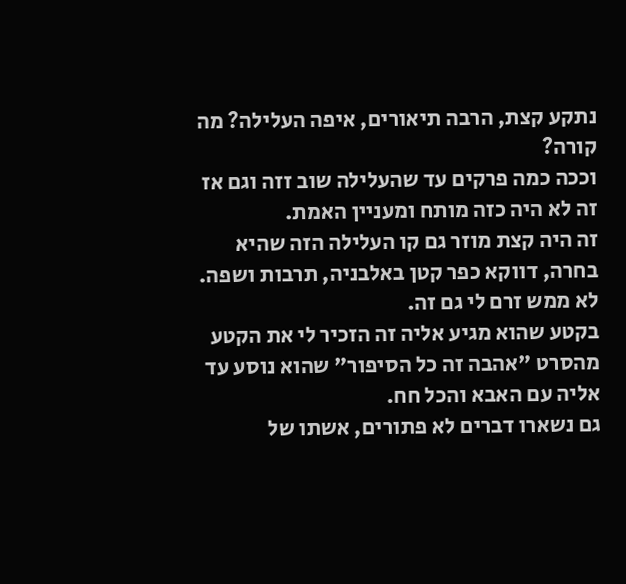נתקע קצת, הרבה תיאורים, איפה העלילה? מה קורה?
וככה כמה פרקים עד שהעלילה שוב זזה וגם אז זה לא היה כזה מותח ומעניין האמת.
זה היה קצת מוזר גם קו העלילה הזה שהיא בחרה, דווקא כפר קטן באלבניה, תרבות ושפה. לא ממש זרם לי גם זה.
בקטע שהוא מגיע אליה זה הזכיר לי את הקטע מהסרט "אהבה זה כל הסיפור" שהוא נוסע עד אליה עם האבא והכל חח.
גם נשארו דברים לא פתורים, אשתו של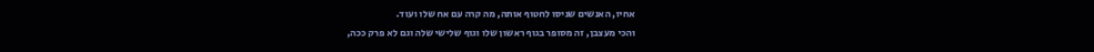אחיו, האנשים שניסו לחטוף אותה, מה קרה עם אח שלו ועוד.
והכי מעצבן, זה מסופר בגוף ראשון שלו וגוף שלישי שלה וגם לא פרק ככה,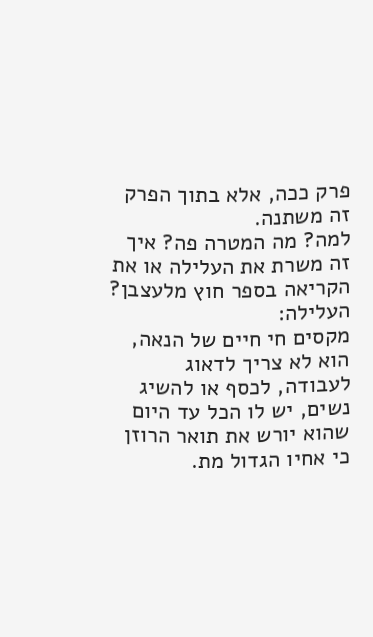פרק ככה, אלא בתוך הפרק זה משתנה.
למה? מה המטרה פה? איך זה משרת את העלילה או את הקריאה בספר חוץ מלעצבן?
העלילה:
מקסים חי חיים של הנאה, הוא לא צריך לדאוג לעבודה, לכסף או להשיג נשים, יש לו הכל עד היום שהוא יורש את תואר הרוזן כי אחיו הגדול מת.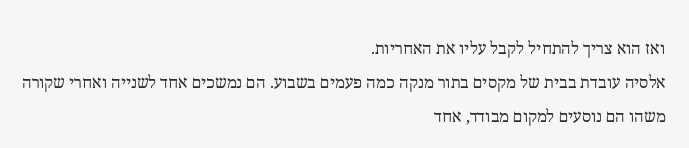ואז הוא צריך להתחיל לקבל עליו את האחריות.
אלסיה עובדת בבית של מקסים בתור מנקה כמה פעמים בשבוע. הם נמשכים אחד לשנייה ואחרי שקורה משהו הם נוסעים למקום מבודד, אחד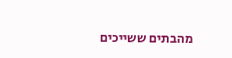מהבתים ששייכים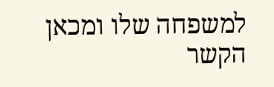למשפחה שלו ומכאן הקשר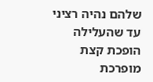שלהם נהיה רציני עד שהעלילה הופכת קצת מופרכת